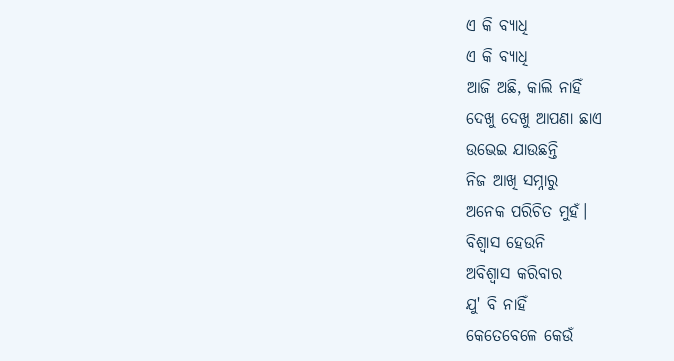ଏ କି ବ୍ୟାଧି
ଏ କି ବ୍ୟାଧି
ଆଜି ଅଛି, କାଲି ନାହିଁ
ଦେଖୁ ଦେଖୁ ଆପଣା ଛାଏ
ଉଭେଇ ଯାଉଛନ୍ତି
ନିଜ ଆଖି ସମ୍ନାରୁ
ଅନେକ ପରିଚିତ ମୁହଁ।
ବିଶ୍ୱାସ ହେଉନି
ଅବିଶ୍ୱାସ କରିବାର
ଯୁ' ବି ନାହିଁ
କେତେବେଳେ କେଉଁ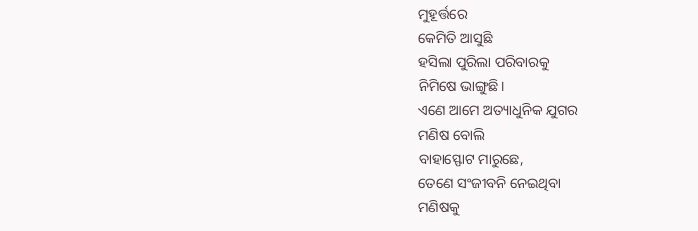ମୁହୂର୍ତ୍ତରେ
କେମିତି ଆସୁଛି
ହସିଲା ପୁରିଲା ପରିବାରକୁ
ନିମିଷେ ଭାଙ୍ଗୁଛି।
ଏଣେ ଆମେ ଅତ୍ୟାଧୁନିକ ଯୁଗର
ମଣିଷ ବୋଲି
ବାହାସ୍ଫୋଟ ମାରୁଛେ,
ତେଣେ ସଂଜୀବନି ନେଇଥିବା
ମଣିଷକୁ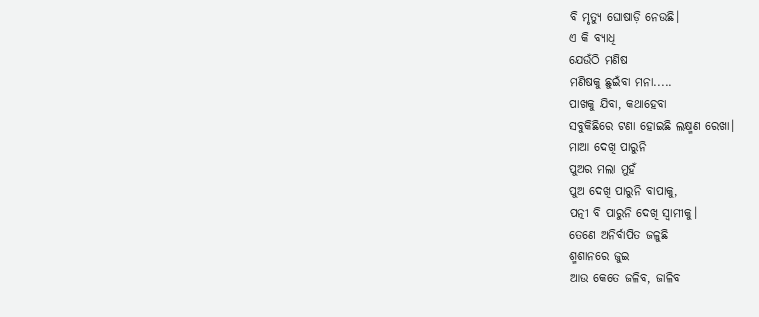ବି ମୃତ୍ୟୁ ଘୋଷାଡ଼ି ନେଉଛି।
ଏ କି ବ୍ୟାଧି
ଯେଉଁଠି ମଣିଷ
ମଣିଷକୁ ଛୁଇଁବା ମନା.....
ପାଖକୁ ଯିବା, କଥାହେବା
ସବୁକିଛିରେ ଟଣା ହୋଇଛି ଲକ୍ଷ୍ମଣ ରେଖା।
ମାଆ ଦେଖି ପାରୁନି
ପୁଅର ମଲା ମୁହଁ
ପୁଅ ଦେଖି ପାରୁନି ବାପାକୁ,
ପତ୍ନୀ ବି ପାରୁନି ଦେଖି ସ୍ୱାମୀକୁ।
ତେଣେ ଅନିର୍ବାପିତ ଜଳୁଛି
ଶ୍ମଶାନରେ ଜୁଇ
ଆଉ କେତେ ଜଳିବ, ଜାଳିବ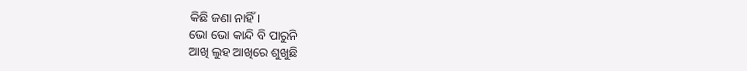କିଛି ଜଣା ନାହିଁ।
ଭୋ ଭୋ କାନ୍ଦି ବି ପାରୁନି
ଆଖି ଲୁହ ଆଖିରେ ଶୁଖୁଛି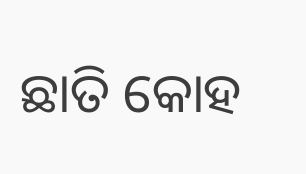ଛାତି କୋହ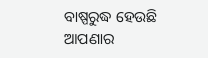ବାଷ୍ପରୁଦ୍ଧ ହେଉଛି
ଆପଣାର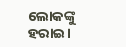ଲୋକଙ୍କୁ ହରାଇ।